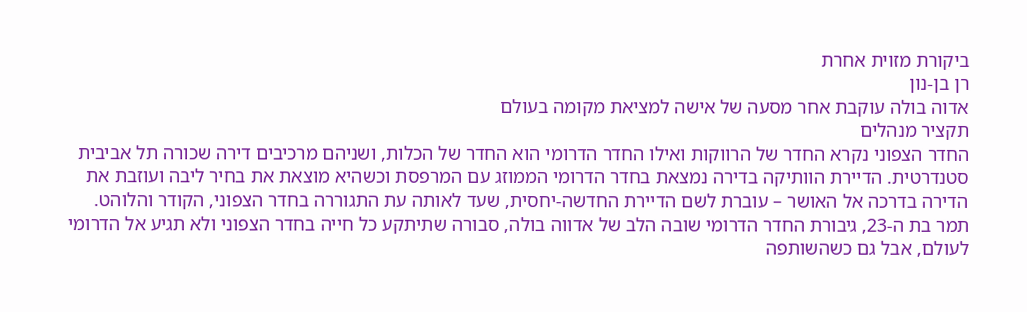ביקורת מזוית אחרת
רן בן-נון
אדוה בולה עוקבת אחר מסעה של אישה למציאת מקומה בעולם
תקציר מנהלים
החדר הצפוני נקרא החדר של הרווקות ואילו החדר הדרומי הוא החדר של הכלות, ושניהם מרכיבים דירה שכורה תל אביבית סטנדרטית. הדיירת הוותיקה בדירה נמצאת בחדר הדרומי הממוזג עם המרפסת וכשהיא מוצאת את בחיר ליבה ועוזבת את הדירה בדרכה אל האושר – עוברת לשם הדיירת החדשה-יחסית, שעד לאותה עת התגוררה בחדר הצפוני, הקודר והלוהט. תמר בת ה-23, גיבורת החדר הדרומי שובה הלב של אדווה בולה, סבורה שתיתקע כל חייה בחדר הצפוני ולא תגיע אל הדרומי לעולם, אבל גם כשהשותפה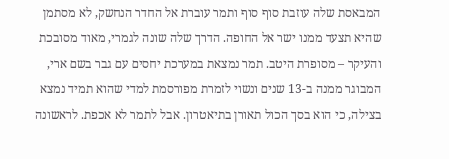המבאסת שלה עוזבת סוף סוף ותמר עוברת אל החדר הנחשק, לא מסתמן שהיא תצעד ממנו ישר אל החופה. הדרך שלה שונה לגמרי, מאוד מסובכת והעיקר – מסופרת היטב. תמר נמצאת במערכת יחסים עם גבר בשם ארי, המבוגר ממנה ב-13 שנים ונשוי לזמרת מפורסמת למדי שהוא תמיד נמצא בצילה, כי הוא בסך הכול תאורן בתיאטרון. אבל לתמר לא אכפת. לראשונה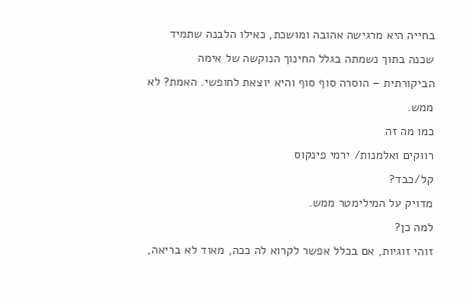בחייה היא מרגישה אהובה ומושכת, כאילו הלבנה שתמיד שכנה בתוך נשמתה בגלל החינוך הנוקשה של אימה הביקורתית – הוסרה סוף סוף והיא יוצאת לחופשי. האמת? לא ממש.
כמו מה זה
רווקים ואלמנות/ ירמי פינקוס
קל/כבד?
מדויק על המילימטר ממש.
למה כן?
זוהי זוגיות, אם בכלל אפשר לקרוא לה ככה, מאוד לא בריאה,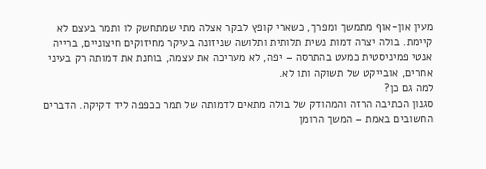מעין און-אוף מתמשך ומפרך, כשארי קופץ לבקר אצלה מתי שמתחשק לו ותמר בעצם לא קיימת. בולה יצרה דמות נשית תלותית ותלושה שניזונה בעיקר מחיזוקים חיצוניים, ברייה אנטי פמיניסטית כמעט בהתרסה – יפה, לא מעריכה את עצמה, בוחנת את דמותה רק בעיני אחרים, אובייקט של תשוקה ותו לא.
למה גם כן?
סגנון הכתיבה הרזה והמהודק של בולה מתאים לדמותה של תמר ככפפה ליד דקיקה. הדברים החשובים באמת – המשך הרומן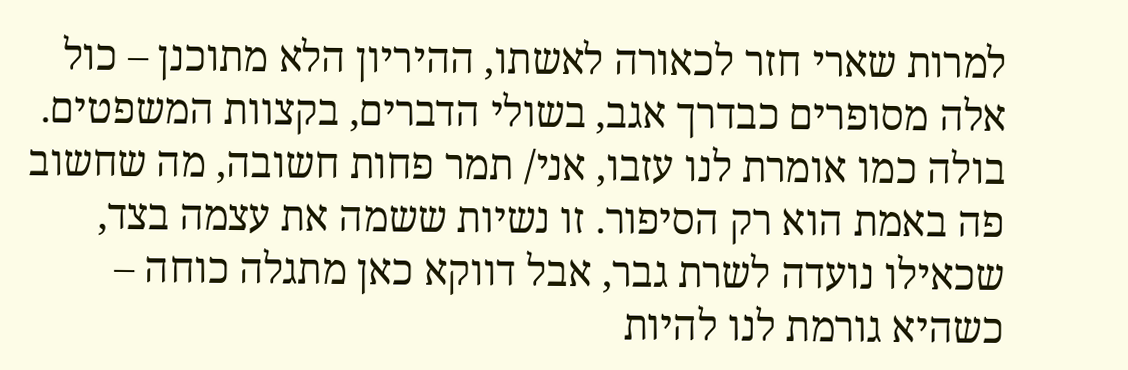למרות שארי חזר לכאורה לאשתו, ההיריון הלא מתוכנן – כול אלה מסופרים כבדרך אגב, בשולי הדברים, בקצוות המשפטים. בולה כמו אומרת לנו עזבו, אני/ תמר פחות חשובה, מה שחשוב פה באמת הוא רק הסיפור. זו נשיות ששמה את עצמה בצד, שכאילו נועדה לשרת גבר, אבל דווקא כאן מתגלה כוחה – כשהיא גורמת לנו להיות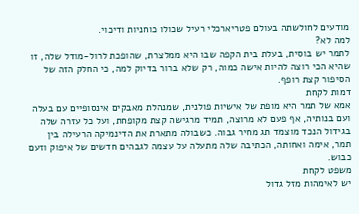מודעים לחולשתה בעולם פטריארכלי רעיל שכולו כוחניות ודיכוי.
למה לא?
לתמר יש בוסית, בעלת בית הקפה שבו היא ממלצרת, שהופכת לרול-מודל שלה, זו שהיא הכי רוצה להיות אישה כמוה, רק שלא ברור בדיוק למה, כי החלק הזה של הסיפור קצת רופף.
דמות לקחת
אמא של תמר היא מופת של אישיות פולנית, שמנהלת מאבקים אינסופיים עם בעלה ועם בנותיה, אף פעם לא מרוצה, תמיד מרגישה קצת מקופחת, ועל כל עזרה שלה בגידול הנכד מוצמד תג מחיר גבוה. כשבולה מתארת את הדינמיקה הרעילה בין תמר, אימה ואחותה, הכתיבה שלה מתעלה על עצמה לגבהים חדשים של איפוק וזעם כבוש.
משפט לקחת
יש לאימהות מזל גדול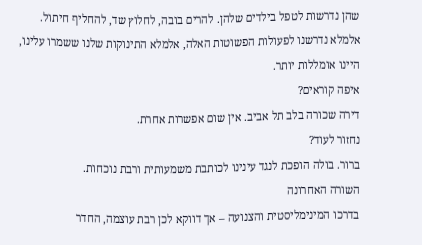שהן נדרשות לטפל בילדים שלהן. להרים בובה, לחלוץ שד, להחליף חיתול. אלמלא נדרשנו לפעולות הפשוטות האלה, אלמלא התינוקות שלנו ששמרו עלינו, היינו אומללות יותר.
איפה קוראים?
דירה שכורה בלב תל אביב. אין שום אפשרות אחרת.
נחזור לעוד?
ברור. בולה הופכת לנגד עינינו לכותבת משמעותית ורבת נוכחות.
השורה האחרונה
בדרכו המינימליסטית והצנועה – אך דווקא לכן רבת עוצמה, החדר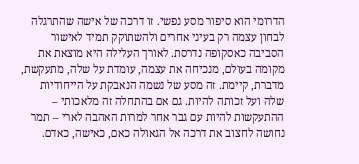הדרומי הוא סיפור מסע נפשי. זו דרכה של אישה שהתרגלה לבחון עצמה רק בעיני אחרים ולהשתוקק תמיד לאישור הסביבה כאסקופה נדרסת. לאורך העלילה היא מוצאת את מקומה בעולם, מנכיחה את עצמה, עומדת על שלה, מתעקשת, מדברת, קיימת. זה מסע של נשמה הנאבקת על הייחודיות שלה ועל זכותה להיות. גם אם בהתחלה זה מלאכותי – ההתעקשות להיות עם גבר אחר למרות האהבה לארי – תמר נחושה לחצוב את דרכה אל הגאולה כאם, כאישה, כאדם.